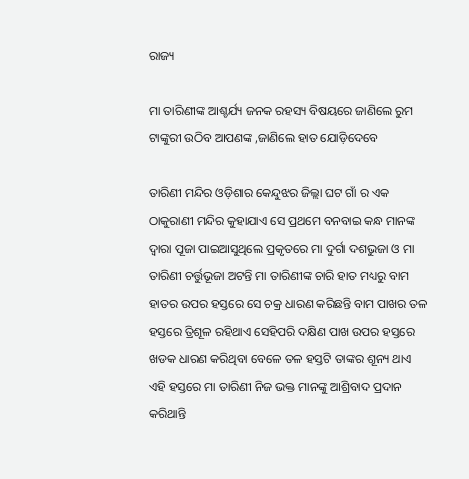ରାଜ୍ୟ

ମା ତାରିଣୀଙ୍କ ଆଶ୍ଚର୍ଯ୍ୟ ଜନକ ରହସ୍ୟ ବିଷୟରେ ଜାଣିଲେ ରୁମ ଟାଙ୍କୁରୀ ଉଠିବ ଆପଣଙ୍କ ,ଜାଣିଲେ ହାତ ଯୋଡ଼ିଦେବେ

ତାରିଣୀ ମନ୍ଦିର ଓଡ଼ିଶାର କେନ୍ଦୁଝର ଜିଲ୍ଲା ଘଟ ଗାଁ ର ଏକ ଠାକୁରାଣୀ ମନ୍ଦିର କୁହାଯାଏ ସେ ପ୍ରଥମେ ବନବାଇ କନ୍ଧ ମାନଙ୍କ ଦ୍ୱାରା ପୂଜା ପାଇଆସୁଥିଲେ ପ୍ରକୃତରେ ମା ଦୁର୍ଗା ଦଶଭୁଜା ଓ ମା ତାରିଣୀ ଚର୍ତ୍ତୁଭୂଜା ଅଟନ୍ତି ମା ତାରିଣୀଙ୍କ ଚାରି ହାତ ମଧ୍ୟରୁ ବାମ ହାତର ଉପର ହସ୍ତରେ ସେ ଚକ୍ର ଧାରଣ କରିଛନ୍ତି ବାମ ପାଖର ତଳ ହସ୍ତରେ ତ୍ରିଶୂଳ ରହିଥାଏ ସେହିପରି ଦକ୍ଷିଣ ପାଖ ଉପର ହସ୍ତରେ ଖଡକ ଧାରଣ କରିଥିବା ବେଳେ ତଳ ହସ୍ତଟି ତାଙ୍କର ଶୂନ୍ୟ ଥାଏ ଏହି ହସ୍ତରେ ମା ତାରିଣୀ ନିଜ ଭକ୍ତ ମାନଙ୍କୁ ଆଶ୍ରିବାଦ ପ୍ରଦାନ କରିଥାନ୍ତି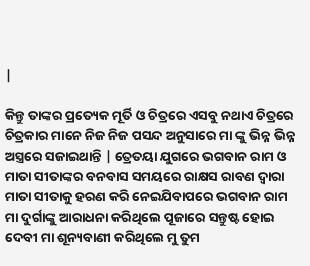|

କିନ୍ତୁ ତାଙ୍କର ପ୍ରତ୍ୟେକ ମୂର୍ତି ଓ ଚିତ୍ରରେ ଏସବୁ ନଥାଏ ଚିତ୍ରରେ ଚିତ୍ରକାର ମାନେ ନିଜ ନିଜ ପସନ୍ଦ ଅନୁସାରେ ମା ଙ୍କୁ ଭିନ୍ନ ଭିନ୍ନ ଅସ୍ତ୍ରରେ ସଜାଇଥାନ୍ତି | ତ୍ରେତୟା ଯୁଗରେ ଭଗବାନ ରାମ ଓ ମାତା ସୀତାଙ୍କର ବନବାସ ସମୟରେ ରାକ୍ଷସ ରାବଣ ଦ୍ୱାରା ମାତା ସୀତାକୁ ହରଣ କରି ନେଇଯିବାପରେ ଭଗବାନ ରାମ ମା ଦୁର୍ଗାଙ୍କୁ ଆରାଧନା କରିଥିଲେ ପୂଜାରେ ସନ୍ତୁଷ୍ଟ ହୋଇ ଦେବୀ ମା ଶୂନ୍ୟବାଣୀ କରିଥିଲେ ମୁ ତୁମ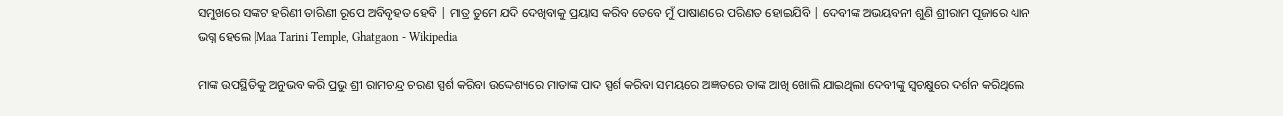ସମୁଖରେ ସଙ୍କଟ ହରିଣୀ ତାରିଣୀ ରୂପେ ଅବିବୃହତ ହେବି | ମାତ୍ର ତୁମେ ଯଦି ଦେଖିବାକୁ ପ୍ରୟାସ କରିବ ତେବେ ମୁଁ ପାଷାଣରେ ପରିଣତ ହୋଇଯିବି | ଦେବୀଙ୍କ ଅଭୟବନୀ ଶୁଣି ଶ୍ରୀରାମ ପୂଜାରେ ଧ୍ୟାନ ଭଗ୍ନ ହେଲେ |Maa Tarini Temple, Ghatgaon - Wikipedia

ମାଙ୍କ ଉପସ୍ଥିତିକୁ ଅନୁଭବ କରି ପ୍ରଭୁ ଶ୍ରୀ ରାମଚନ୍ଦ୍ର ଚରଣ ସ୍ପର୍ଶ କରିବା ଉଦ୍ଦେଶ୍ୟରେ ମାତାଙ୍କ ପାଦ ସ୍ପର୍ଶ କରିବା ସମୟରେ ଅଜ୍ଞତରେ ତାଙ୍କ ଆଖି ଖୋଲି ଯାଇଥିଲା ଦେବୀଙ୍କୁ ସ୍ବଚକ୍ଷୁରେ ଦର୍ଶନ କରିଥିଲେ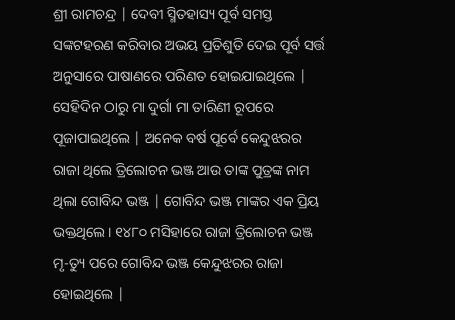ଶ୍ରୀ ରାମଚନ୍ଦ୍ର | ଦେବୀ ସ୍ମିତହାସ୍ୟ ପୂର୍ବ ସମସ୍ତ ସଙ୍କଟହରଣ କରିବାର ଅଭୟ ପ୍ରତିଶୁତି ଦେଇ ପୂର୍ବ ସର୍ତ୍ତ ଅନୁସାରେ ପାଷାଣରେ ପରିଣତ ହୋଇଯାଇଥିଲେ | ସେହିଦିନ ଠାରୁ ମା ଦୁର୍ଗା ମା ତାରିଣୀ ରୂପରେ ପୂଜାପାଇଥିଲେ | ଅନେକ ବର୍ଷ ପୂର୍ବେ କେନ୍ଦୁଝରର ରାଜା ଥିଲେ ତ୍ରିଲୋଚନ ଭଞ୍ଜ ଆଉ ତାଙ୍କ ପୁତ୍ରଙ୍କ ନାମ ଥିଲା ଗୋବିନ୍ଦ ଭଞ୍ଜ | ଗୋବିନ୍ଦ ଭଞ୍ଜ ମାଙ୍କର ଏକ ପ୍ରିୟ ଭକ୍ତଥିଲେ। ୧୪୮୦ ମସିହାରେ ରାଜା ତ୍ରିଲୋଚନ ଭଞ୍ଜ ମୃ-ତ୍ୟୁ ପରେ ଗୋବିନ୍ଦ ଭଞ୍ଜ କେନ୍ଦୁଝରର ରାଜା ହୋଇଥିଲେ |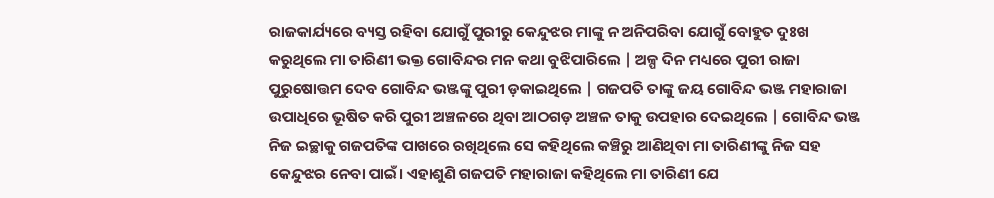ରାଜକାର୍ଯ୍ୟରେ ବ୍ୟସ୍ତ ରହିବା ଯୋଗୁଁ ପୁରୀରୁ କେନ୍ଦୁଝର ମାଙ୍କୁ ନ ଅନିପରିବା ଯୋଗୁଁ ବୋହୁତ ଦୁଃଖ କରୁଥିଲେ ମା ତାରିଣୀ ଭକ୍ତ ଗୋବିନ୍ଦର ମନ କଥା ବୁଝିପାରିଲେ | ଅଳ୍ପ ଦିନ ମଧ୍ୟରେ ପୁରୀ ରାଜା ପୁରୁଷୋତ୍ତମ ଦେବ ଗୋବିନ୍ଦ ଭଞ୍ଜଙ୍କୁ ପୁରୀ ଡ଼କାଇଥିଲେ | ଗଜପତି ତାଙ୍କୁ ଜୟ ଗୋବିନ୍ଦ ଭଞ୍ଜ ମହାରାଜା ଉପାଧିରେ ଭୂଷିତ କରି ପୁରୀ ଅଞ୍ଚଳରେ ଥିବା ଆଠଗଡ଼ ଅଞ୍ଚଳ ତାକୁ ଉପହାର ଦେଇଥିଲେ | ଗୋବିନ୍ଦ ଭଞ୍ଜ ନିଜ ଇଚ୍ଛାକୁ ଗଜପତିଙ୍କ ପାଖରେ ରଖିଥିଲେ ସେ କହିଥିଲେ କଞ୍ଚିରୁ ଆଣିଥିବା ମା ତାରିଣୀଙ୍କୁ ନିଜ ସହ କେନ୍ଦୁଝର ନେବା ପାଇଁ। ଏହାଶୁଣି ଗଜପତି ମହାରାଜା କହିଥିଲେ ମା ତାରିଣୀ ଯେ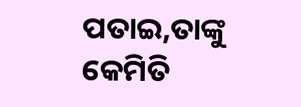ପତାଇ,ତାଙ୍କୁ କେମିତି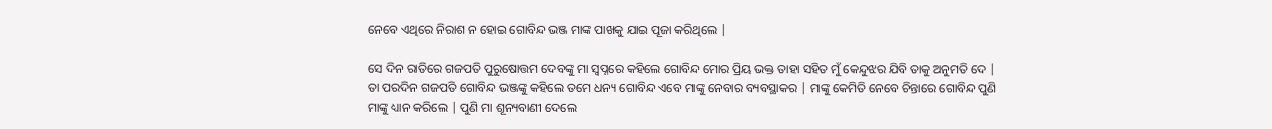ନେବେ ଏଥିରେ ନିରାଶ ନ ହୋଇ ଗୋବିନ୍ଦ ଭଞ୍ଜ ମାଙ୍କ ପାଖକୁ ଯାଇ ପୂଜା କରିଥିଲେ |

ସେ ଦିନ ରାତିରେ ଗଜପତି ପୁରୁଷୋତ୍ତମ ଦେବଙ୍କୁ ମା ସ୍ବପ୍ନରେ କହିଲେ ଗୋବିନ୍ଦ ମୋର ପ୍ରିୟ ଭକ୍ତ ତାହା ସହିତ ମୁଁ କେନ୍ଦୁଝର ଯିବି ତାକୁ ଅନୁମତି ଦେ | ତା ପରଦିନ ଗଜପତି ଗୋବିନ୍ଦ ଭଞ୍ଜଙ୍କୁ କହିଲେ ତମେ ଧନ୍ୟ ଗୋବିନ୍ଦ ଏବେ ମାଙ୍କୁ ନେବାର ବ୍ୟବସ୍ଥାକର | ମାଙ୍କୁ କେମିତି ନେବେ ଚିନ୍ତାରେ ଗୋବିନ୍ଦ ପୁଣି ମାଙ୍କୁ ଧ୍ୟାନ କରିଲେ | ପୁଣି ମା ଶୂନ୍ୟବାଣୀ ଦେଲେ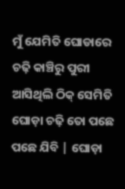ମୁଁ ଯେମିତି ଘୋଡାରେ ଚଢ଼ି କାଞ୍ଚିରୁ ପୁରୀ ଆସିଥିଲି ଠିକ୍ ସେମିତି ଘୋଡ଼ା ଚଢ଼ି ତୋ ପଛେ ପଛେ ଯିବି | ଘୋଡ଼ା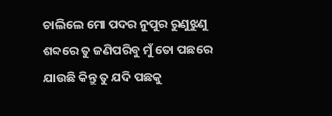ଚାଲିଲେ ମୋ ପଦର ନୁପୁର ରୁଣୁଝୁଣୁ ଶବ୍ଦରେ ତୁ ଜଣିପରିବୁ ମୁଁ ତୋ ପଛରେ ଯାଉଛି କିନ୍ତୁ ତୁ ଯଦି ପଛକୁ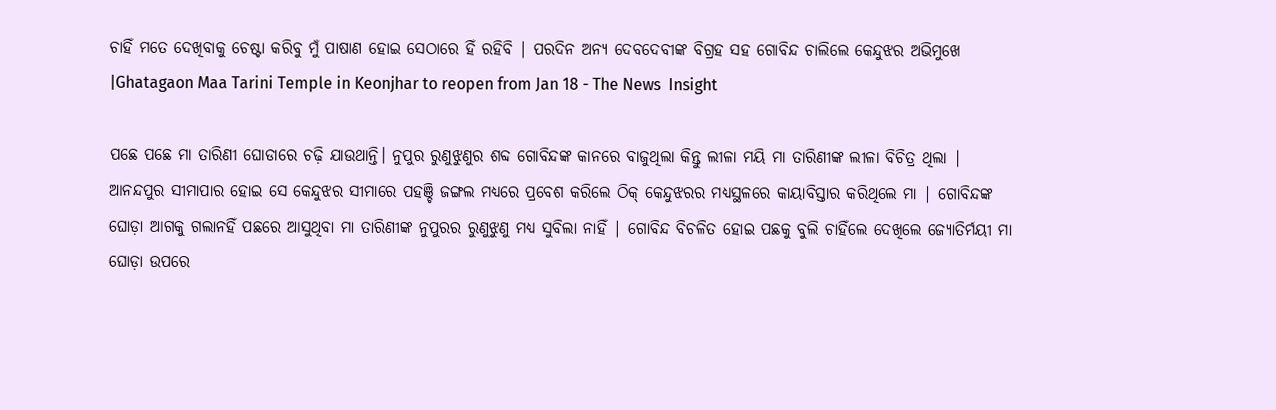ଚାହିଁ ମତେ ଦେଖିବାକୁ ଚେଷ୍ଟା କରିବୁ ମୁଁ ପାଷାଣ ହୋଇ ସେଠାରେ ହିଁ ରହିବି | ପରଦିନ ଅନ୍ୟ ଦେବଦେବୀଙ୍କ ବିଗ୍ରହ ସହ ଗୋବିନ୍ଦ ଚାଲିଲେ କେନ୍ଦୁଝର ଅଭିମୁଖେ |Ghatagaon Maa Tarini Temple in Keonjhar to reopen from Jan 18 - The News  Insight

ପଛେ ପଛେ ମା ତାରିଣୀ ଘୋଡାରେ ଚଢ଼ି ଯାଉଥାନ୍ତି। ନୁପୁର ରୁଣୁଝୁଣୁର ଶବ୍ଦ ଗୋବିନ୍ଦଙ୍କ କାନରେ ବାଜୁଥିଲା କିନ୍ତୁ ଲୀଳା ମୟି ମା ତାରିଣୀଙ୍କ ଲୀଳା ବିଚିତ୍ର ଥିଲା | ଆନନ୍ଦପୁର ସୀମାପାର ହୋଇ ସେ କେନ୍ଦୁଝର ସୀମାରେ ପହଞ୍ଚି ଜଙ୍ଗଲ ମଧ୍ୟରେ ପ୍ରବେଶ କରିଲେ ଠିକ୍ କେନ୍ଦୁଝରର ମଧ୍ୟସ୍ଥଳରେ କାୟାବିସ୍ତାର କରିଥିଲେ ମା | ଗୋବିନ୍ଦଙ୍କ ଘୋଡ଼ା ଆଗକୁ ଗଲାନହିଁ ପଛରେ ଆସୁଥିବା ମା ତାରିଣୀଙ୍କ ନୁପୁରର ରୁଣୁଝୁଣୁ ମଧ୍ୟ ସୁବିଲା ନାହିଁ | ଗୋବିନ୍ଦ ବିଚଳିତ ହୋଇ ପଛକୁ ବୁଲି ଚାହିଁଲେ ଦେଖିଲେ ଜ୍ୟୋତିର୍ମୟୀ ମା ଘୋଡ଼ା ଉପରେ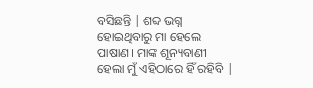ବସିଛନ୍ତି | ଶବ୍ଦ ଭଗ୍ନ ହୋଇଥିବାରୁ ମା ହେଲେ ପାଷାଣ। ମାଙ୍କ ଶୂନ୍ୟବାଣୀ ହେଲା ମୁଁ ଏହିଠାରେ ହିଁ ରହିବି |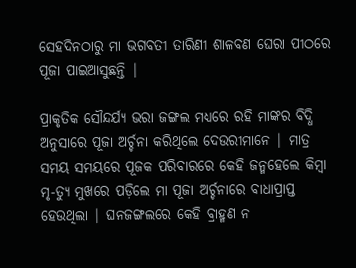ସେହଦିନଠାରୁ ମା ଭଗବତୀ ତାରିଣୀ ଶାଳବଣ ଘେରା ପୀଠରେ ପୂଜା ପାଇଆସୁଛନ୍ତି |

ପ୍ରାକୃତିକ ସୌନ୍ଦର୍ଯ୍ୟ ଭରା ଜଙ୍ଗଲ ମଧ୍ୟରେ ରହି ମାଙ୍କର ବିଦ୍ଧି ଅନୁସାରେ ପୂଜା ଅର୍ଚ୍ଚନା କରିଥିଲେ ଦେଉରୀମାନେ | ମାତ୍ର ସମୟ ସମୟରେ ପୂଜକ ପରିବାରରେ କେହି ଜନ୍ମହେଲେ କିମ୍ବା ମୃ-ତ୍ୟୁ ମୁଖରେ ପଡ଼ିଲେ ମା ପୂଜା ଅର୍ଚ୍ଚନାରେ ବାଧାପ୍ରାପ୍ତ ହେଉଥିଲା | ଘନଜଙ୍ଗଲରେ କେହି ବ୍ରାହ୍ମଣ ନ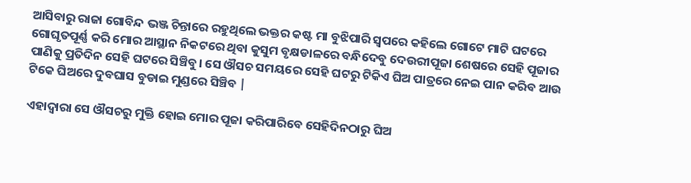ଆସିବାରୁ ରାଜା ଗୋବିନ୍ଦ ଭଞ୍ଜ ଚିନ୍ତାରେ ରହୁଥିଲେ ଭକ୍ତର କଷ୍ଟ ମା ବୁଝିପାରି ସ୍ୱପରେ କହିଲେ ଗୋଟେ ମାଟି ଘଟରେ ଗୋଘୃତପୂର୍ଣ୍ଣ କରି ମୋର ଆସ୍ଥାନ ନିକଟରେ ଥିବା କୁସୁମ ବୃକ୍ଷଡାଳରେ ବନ୍ଧିଦେବୁ ଦେଉରୀପୂଜା ଶେଷରେ ସେହି ପୂଜାର ପାଣିକୁ ପ୍ରତିଦିନ ସେହି ଘଟରେ ସିଞ୍ଚିବୁ। ସେ ଔସଚ ସମୟରେ ସେହି ଘଟରୁ ଟିକିଏ ଘିଅ ପାତ୍ରରେ ନେଇ ପାନ କରିବ ଆଉ ଟିକେ ଘିଅରେ ଦୁବଘାସ ବୁଡାଇ ମୁଣ୍ଡରେ ସିଞ୍ଚିବ |

ଏହାଦ୍ବାରା ସେ ଔସଚରୁ ମୁକ୍ତି ହୋଇ ମୋର ପୂଜା କରିପାରିବେ ସେହିଦିନଠାରୁ ଘିଅ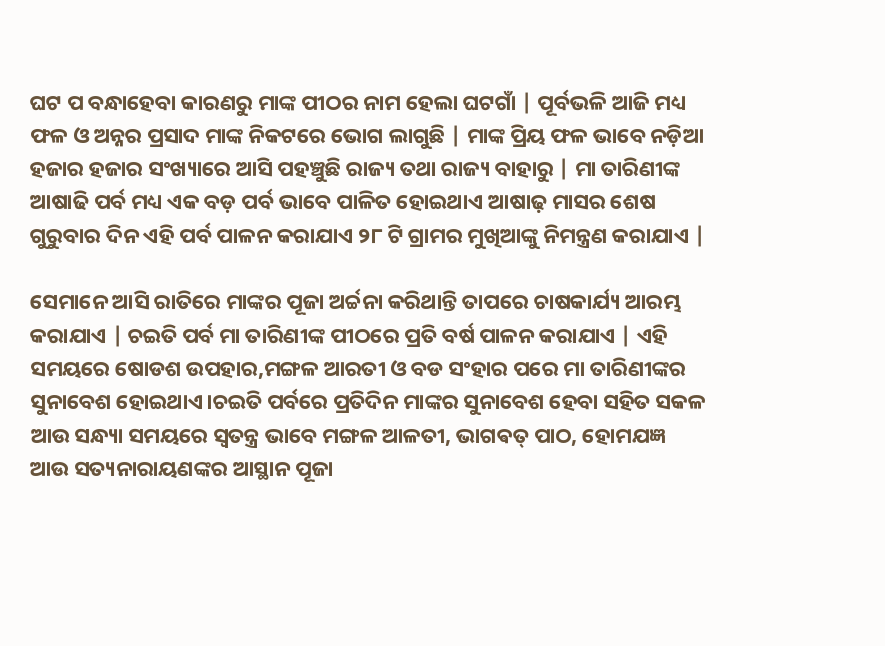ଘଟ ପ ବନ୍ଧାହେବା କାରଣରୁ ମାଙ୍କ ପୀଠର ନାମ ହେଲା ଘଟଗାଁ | ପୂର୍ବଭଳି ଆଜି ମଧ୍ୟ ଫଳ ଓ ଅନ୍ନର ପ୍ରସାଦ ମାଙ୍କ ନିକଟରେ ଭୋଗ ଲାଗୁଛି | ମାଙ୍କ ପ୍ରିୟ ଫଳ ଭାବେ ନଡ଼ିଆ ହଜାର ହଜାର ସଂଖ୍ୟାରେ ଆସି ପହଞ୍ଚୁଛି ରାଜ୍ୟ ତଥା ରାଜ୍ୟ ବାହାରୁ | ମା ତାରିଣୀଙ୍କ ଆଷାଢି ପର୍ବ ମଧ୍ୟ ଏକ ବଡ଼ ପର୍ବ ଭାବେ ପାଳିତ ହୋଇଥାଏ ଆଷାଢ଼ ମାସର ଶେଷ ଗୁରୁବାର ଦିନ ଏହି ପର୍ବ ପାଳନ କରାଯାଏ ୨୮ ଟି ଗ୍ରାମର ମୁଖିଆଙ୍କୁ ନିମନ୍ତ୍ରଣ କରାଯାଏ |

ସେମାନେ ଆସି ରାତିରେ ମାଙ୍କର ପୂଜା ଅର୍ଚ୍ଚନା କରିଥାନ୍ତି ତାପରେ ଚାଷକାର୍ଯ୍ୟ ଆରମ୍ଭ କରାଯାଏ | ଚଇତି ପର୍ବ ମା ତାରିଣୀଙ୍କ ପୀଠରେ ପ୍ରତି ବର୍ଷ ପାଳନ କରାଯାଏ | ଏହି ସମୟରେ ଷୋଡଶ ଉପହାର,ମଙ୍ଗଳ ଆରତୀ ଓ ବଡ ସଂହାର ପରେ ମା ତାରିଣୀଙ୍କର ସୁନାବେଶ ହୋଇଥାଏ।ଚଇତି ପର୍ବରେ ପ୍ରତିଦିନ ମାଙ୍କର ସୁନାବେଶ ହେବା ସହିତ ସକଳ ଆଉ ସନ୍ଧ୍ୟା ସମୟରେ ସ୍ଵତନ୍ତ୍ର ଭାବେ ମଙ୍ଗଳ ଆଳତୀ, ଭାଗଵତ୍ ପାଠ, ହୋମଯଜ୍ଞ ଆଉ ସତ୍ୟନାରାୟଣଙ୍କର ଆସ୍ଥାନ ପୂଜା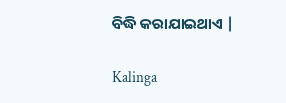ବିଦ୍ଧି କରାଯାଇଥାଏ |

Kalinga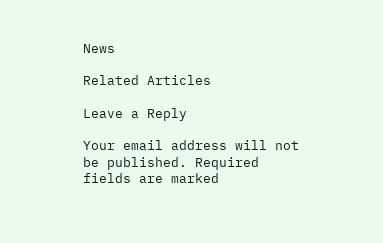News

Related Articles

Leave a Reply

Your email address will not be published. Required fields are marked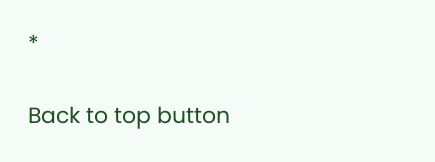*

Back to top button